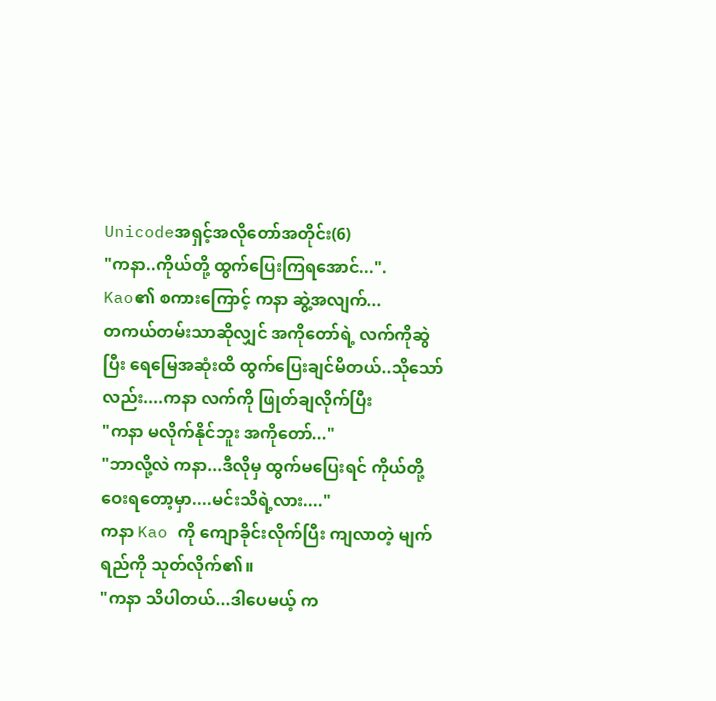Unicodeအရှင့်အလိုတော်အတိုင်း(6)
"ကနာ..ကိုယ်တို့ ထွက်ပြေးကြရအောင်...".
Kao၏ စကားကြောင့် ကနာ ဆွဲ့အလျက်...
တကယ်တမ်းသာဆိုလျှင် အကိုတော်ရဲ့ လက်ကိုဆွဲပြီး ရေမြေအဆုံးထိ ထွက်ပြေးချင်မိတယ်..သိုသော်လည်း....ကနာ လက်ကို ဖြုတ်ချလိုက်ပြီး
"ကနာ မလိုက်နိုင်ဘူး အကိုတော်..."
"ဘာလို့လဲ ကနာ...ဒီလိုမှ ထွက်မပြေးရင် ကိုယ်တို့ ဝေးရတော့မှာ....မင်းသိရဲ့လား...."
ကနာ Kao ကို ကျောခိုင်းလိုက်ပြီး ကျလာတဲ့ မျက်ရည်ကို သုတ်လိုက်၏။
"ကနာ သိပါတယ်...ဒါပေမယ့် က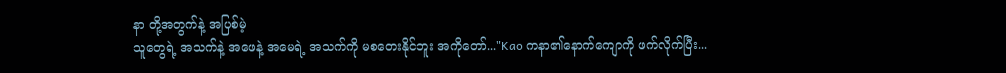နာ တို့အတွက်နဲ့ အပြစ်မဲ့
သူတွေရဲ့ အသက်နဲ့ အဖေနဲ့ အမေရဲ့ အသက်ကို မစတေးနိုင်ဘူး အကိုတော်..."Kao ကနာ၏နောက်ကျောကို ဖက်လိုက်ပြီး...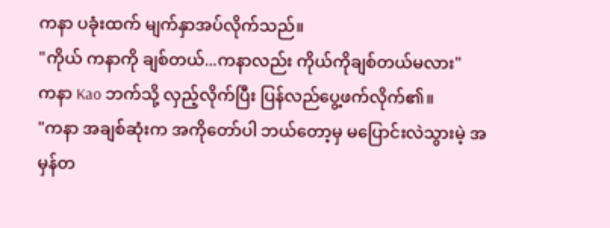ကနာ ပခုံးထက် မျက်နှာအပ်လိုက်သည်။
"ကိုယ် ကနာကို ချစ်တယ်...ကနာလည်း ကိုယ်ကိုချစ်တယ်မလား"
ကနာ Kao ဘက်သို့ လှည့်လိုက်ပြီး ပြန်လည်ပွေ့ဖက်လိုက်၏။
"ကနာ အချစ်ဆုံးက အကိုတော်ပါ ဘယ်တော့မှ မပြောင်းလဲသွားမဲ့ အမှန်တ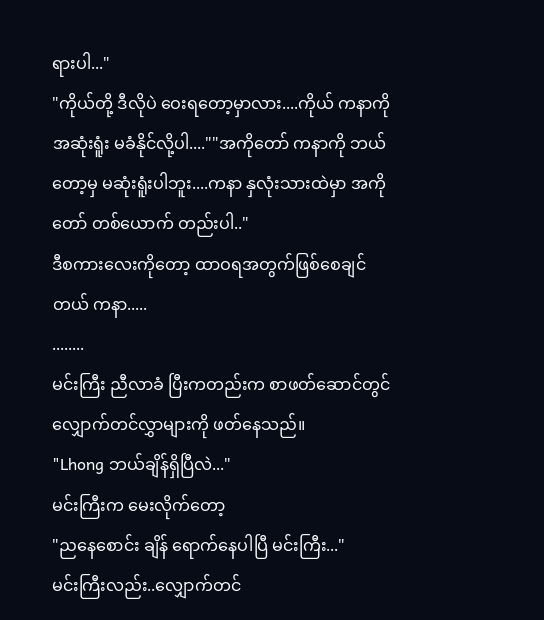ရားပါ..."
"ကိုယ်တို့ ဒီလိုပဲ ဝေးရတော့မှာလား....ကိုယ် ကနာကို
အဆုံးရူံး မခံနိုင်လို့ပါ....""အကိုတော် ကနာကို ဘယ်တော့မှ မဆုံးရူံးပါဘူး....ကနာ နှလုံးသားထဲမှာ အကိုတော် တစ်ယောက် တည်းပါ.."
ဒီစကားလေးကိုတော့ ထာဝရအတွက်ဖြစ်စေချင်တယ် ကနာ.....
........
မင်းကြီး ညီလာခံ ပြီးကတည်းက စာဖတ်ဆောင်တွင် လျှောက်တင်လွှာများကို ဖတ်နေသည်။
"Lhong ဘယ်ချိန်ရှိပြီလဲ..."
မင်းကြီးက မေးလိုက်တော့
"ညနေစောင်း ချိန် ရောက်နေပါပြီ မင်းကြီး..."
မင်းကြီးလည်း..လျှောက်တင်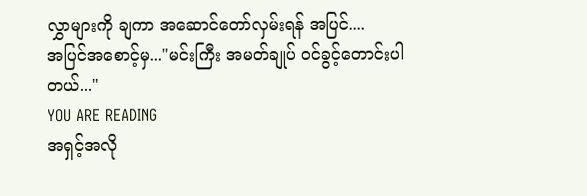လွှာများကို ချကာ အဆောင်တော်လှမ်းရန် အပြင်....
အပြင်အစောင့်မှ..."မင်းကြီး အမတ်ချုပ် ဝင်ခွင့်တောင်းပါတယ်..."
YOU ARE READING
အရှင့်အလို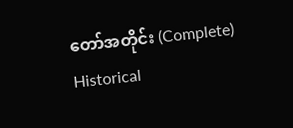တော်အတိုင်း (Complete)
Historical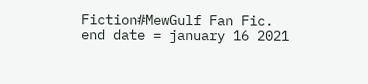Fiction#MewGulf Fan Fic. end date = january 16 2021